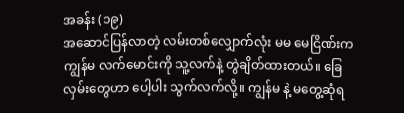အခန်း (၁၉)
အဆောင်ပြန်လာတဲ့ လမ်းတစ်လျှောက်လုံး မမ မေငြိဏ်းက ကျွန်မ လက်မောင်းကို သူ့လက်နဲ့ တွဲချိတ်ထားတယ်။ ခြေလှမ်းတွေဟာ ပေါ့ပါး သွက်လက်လို့။ ကျွန်မ နဲ့ မတွေ့ဆုံရ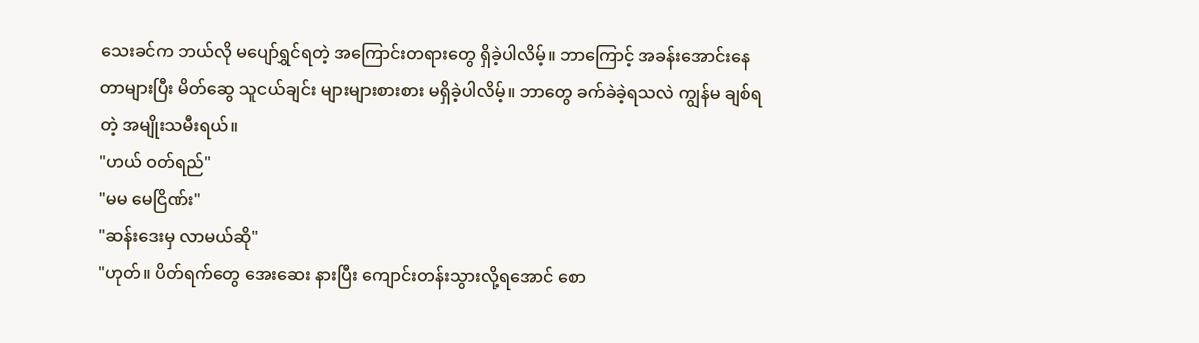သေးခင်က ဘယ်လို မပျော်ရွှင်ရတဲ့ အကြောင်းတရားတွေ ရှိခဲ့ပါလိမ့်။ ဘာကြောင့် အခန်းအောင်းနေတာများပြီး မိတ်ဆွေ သူငယ်ချင်း များများစားစား မရှိခဲ့ပါလိမ့်။ ဘာတွေ ခက်ခဲခဲ့ရသလဲ ကျွန်မ ချစ်ရတဲ့ အမျိုးသမီးရယ်။
"ဟယ် ဝတ်ရည်"
"မမ မေငြိဏ်း"
"ဆန်းဒေးမှ လာမယ်ဆို"
"ဟုတ်။ ပိတ်ရက်တွေ အေးဆေး နားပြီး ကျောင်းတန်းသွားလို့ရအောင် စော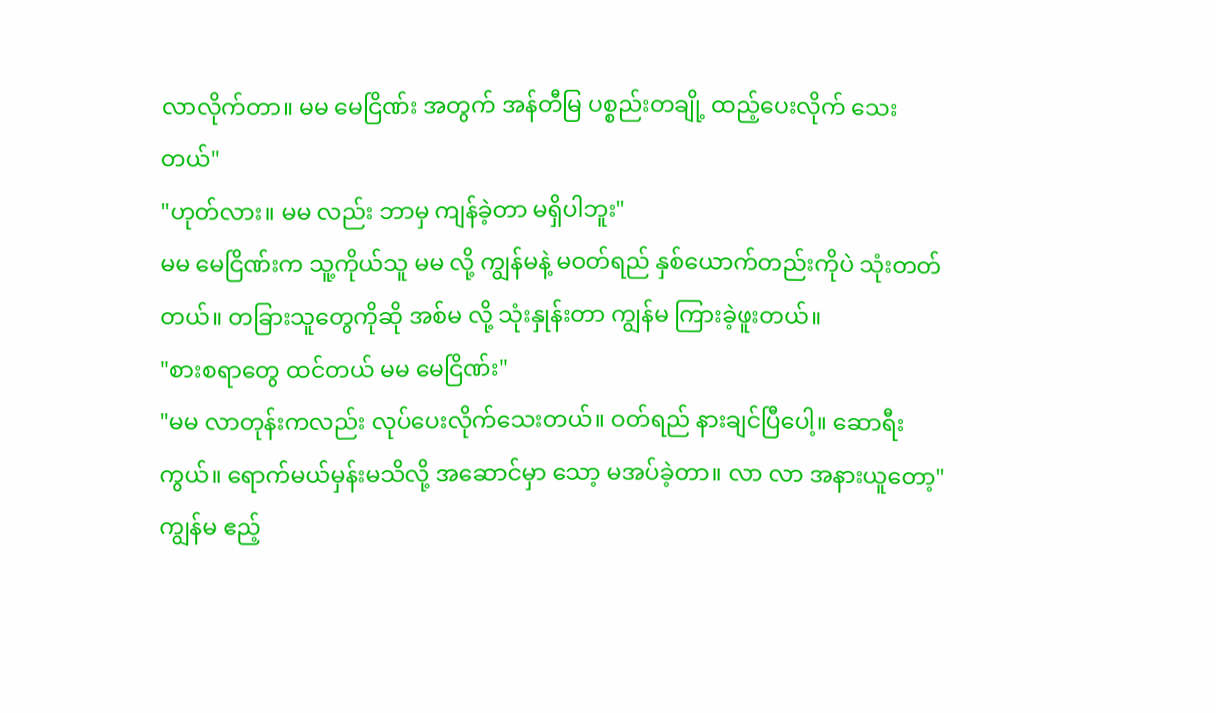လာလိုက်တာ။ မမ မေငြိဏ်း အတွက် အန်တီမြ ပစ္စည်းတချို့ ထည့်ပေးလိုက် သေးတယ်"
"ဟုတ်လား။ မမ လည်း ဘာမှ ကျန်ခဲ့တာ မရှိပါဘူး"
မမ မေငြိဏ်းက သူ့ကိုယ်သူ မမ လို့ ကျွန်မနဲ့ မဝတ်ရည် နှစ်ယောက်တည်းကိုပဲ သုံးတတ်တယ်။ တခြားသူတွေကိုဆို အစ်မ လို့ သုံးနှုန်းတာ ကျွန်မ ကြားခဲ့ဖူးတယ်။
"စားစရာတွေ ထင်တယ် မမ မေငြိဏ်း"
"မမ လာတုန်းကလည်း လုပ်ပေးလိုက်သေးတယ်။ ဝတ်ရည် နားချင်ပြီပေါ့။ ဆောရီးကွယ်။ ရောက်မယ်မှန်းမသိလို့ အဆောင်မှာ သော့ မအပ်ခဲ့တာ။ လာ လာ အနားယူတော့"
ကျွန်မ ဧည့်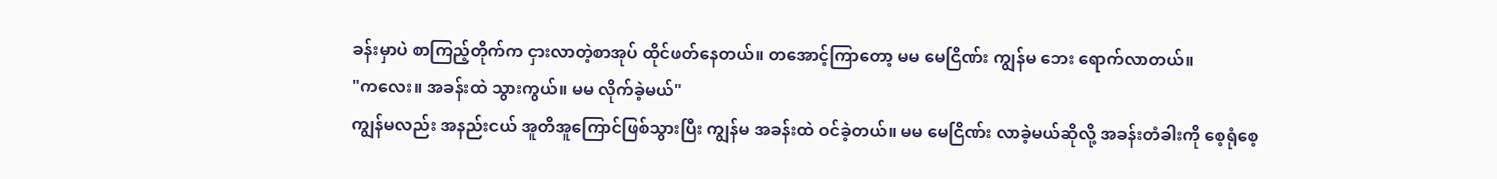ခန်းမှာပဲ စာကြည့်တိုက်က ငှားလာတဲ့စာအုပ် ထိုင်ဖတ်နေတယ်။ တအောင့်ကြာတော့ မမ မေငြိဏ်း ကျွန်မ ဘေး ရောက်လာတယ်။
"ကလေး။ အခန်းထဲ သွားကွယ်။ မမ လိုက်ခဲ့မယ်"
ကျွန်မလည်း အနည်းငယ် အူတိအူကြောင်ဖြစ်သွားပြီး ကျွန်မ အခန်းထဲ ဝင်ခဲ့တယ်။ မမ မေငြိဏ်း လာခဲ့မယ်ဆိုလို့ အခန်းတံခါးကို စေ့ရုံစေ့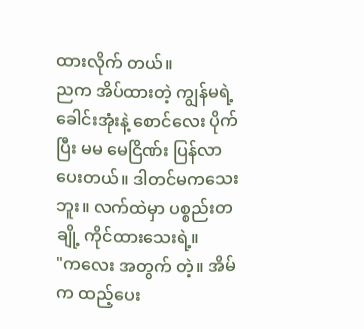ထားလိုက် တယ်။
ညက အိပ်ထားတဲ့ ကျွန်မရဲ့ ခေါင်းအုံးနဲ့ စောင်လေး ပိုက်ပြီး မမ မေငြိဏ်း ပြန်လာ ပေးတယ်။ ဒါတင်မကသေးဘူး။ လက်ထဲမှာ ပစ္စည်းတချို့ ကိုင်ထားသေးရဲ့။
"ကလေး အတွက် တဲ့။ အိမ်က ထည့်ပေး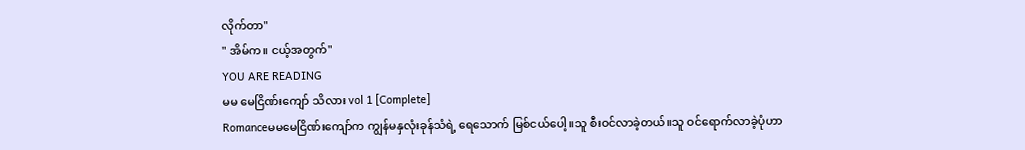လိုက်တာ"
" အိမ်က။ ငယ့်အတွက်"
YOU ARE READING
မမ မေငြိဏ်းကျော် သိလား vol 1 [Complete]
Romanceမမမေငြိဏ်းကျော်က ကျွန်မနှလုံးခုန်သံရဲ့ ရေသောက် မြစ်ငယ်ပေါ့။သူ စီးဝင်လာခဲ့တယ်။သူ ဝင်ရောက်လာခဲ့ပုံဟာ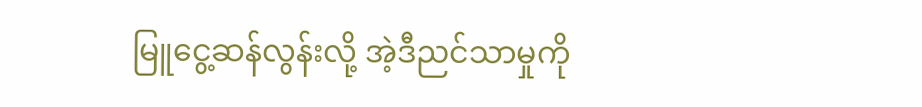မြူငွေ့ဆန်လွန်းလို့ အဲ့ဒီညင်သာမှုကို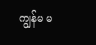ကျွန်မ မ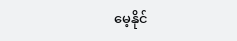မေ့နိုင်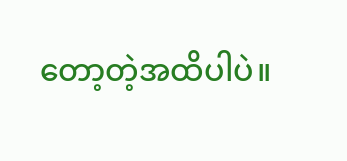တော့တဲ့အထိပါပဲ။